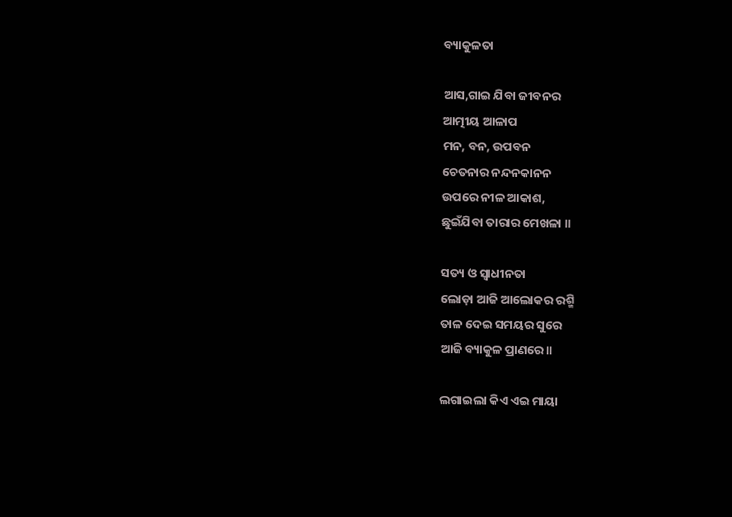ବ୍ୟାକୁଳତା

ଆସ,ଗାଇ ଯିବା ଜୀବନର
ଆତ୍ମୀୟ ଆଳାପ
ମନ, ବନ, ଉପବନ
ଚେତନାର ନନ୍ଦନକାନନ
ଉପରେ ନୀଳ ଆକାଶ,
ଛୁଇଁଯିବା ତାରାର ମେଖଳା ॥

ସତ୍ୟ ଓ ସ୍ୱାଧୀନତା
ଲୋଡ଼ା ଆଜି ଆଲୋକର ରଶ୍ମି
ତାଳ ଦେଇ ସମୟର ସୁରେ
ଆଜି ବ୍ୟାକୁଳ ପ୍ରାଣରେ॥

ଲଗାଇଲା କିଏ ଏଇ ମାୟା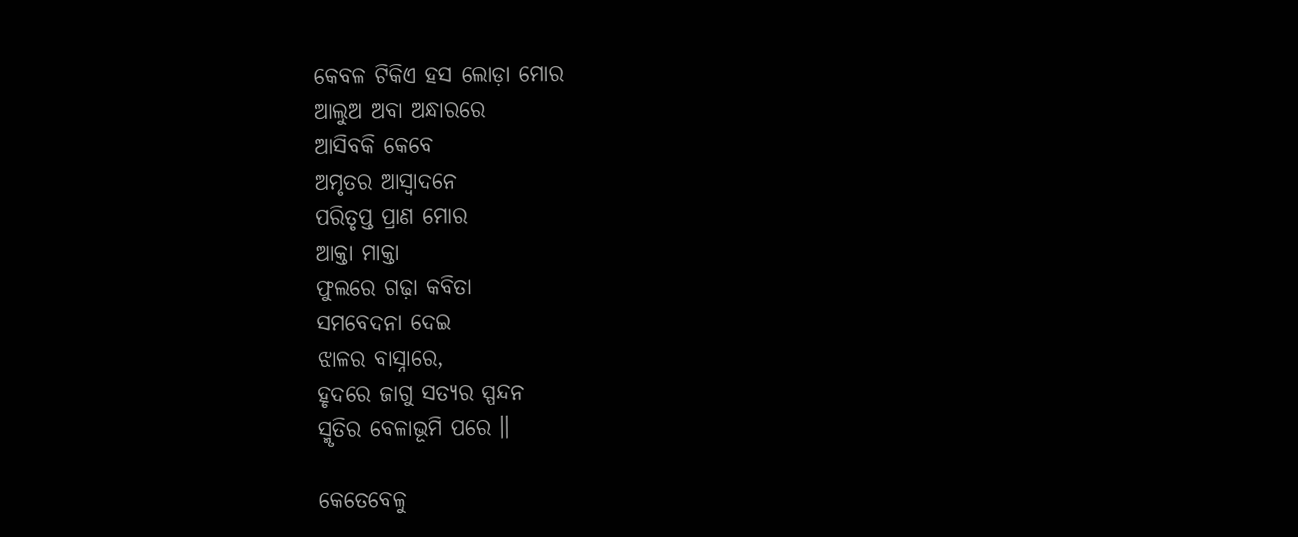କେବଳ ଟିକିଏ ହସ ଲୋଡ଼ା ମୋର
ଆଲୁଅ ଅବା ଅନ୍ଧାରରେ
ଆସିବକି କେବେ
ଅମୃତର ଆସ୍ଵାଦନେ
ପରିତୃପ୍ତ ପ୍ରାଣ ମୋର
ଆକ୍ତା ମାକ୍ତା
ଫୁଲରେ ଗଢ଼ା କବିତା
ସମବେଦନା ଦେଇ
ଝାଳର ବାସ୍ନାରେ,
ହୃଦରେ ଜାଗୁ ସତ୍ୟର ସ୍ପନ୍ଦନ
ସ୍ମୃତିର ବେଳାଭୂମି ପରେ ॥

କେତେବେଳୁ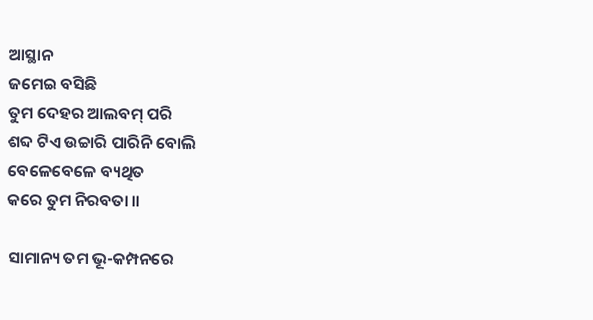ଆସ୍ଥାନ
ଜମେଇ ବସିଛି
ତୁମ ଦେହର ଆଲବମ୍ ପରି
ଶବ୍ଦ ଟିଏ ଉଚ୍ଚାରି ପାରିନି ବୋଲି
ବେଳେବେଳେ ବ୍ୟଥିତ
କରେ ତୁମ ନିରବତା ॥

ସାମାନ୍ୟ ତମ ଭୂ-କମ୍ପନରେ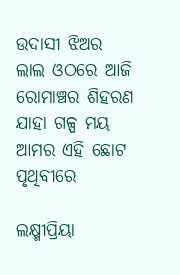ଉଦାସୀ ଝିଅର
ଲାଲ ଓଠରେ ଆଜି
ରୋମାଞ୍ଚର ଶିହରଣ
ଯାହା ଗଳ୍ପ ମୟ
ଆମର ଏହି ଛୋଟ ପୃଥିବୀରେ

ଲକ୍ଷ୍ମୀପ୍ରିୟା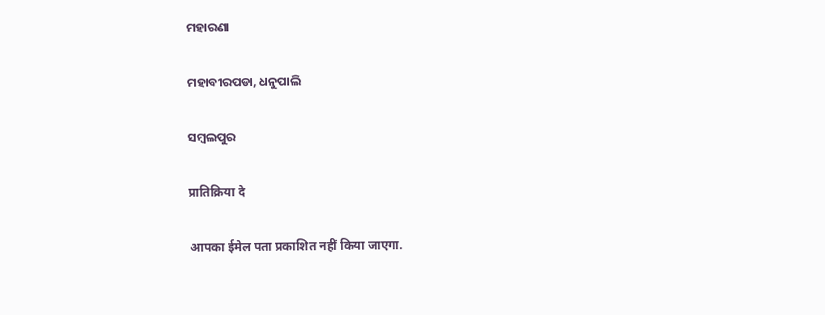ମହାରଣା

ମହାବୀରପଡା, ଧନୁପାଲି

ସମ୍ବଲପୁର

प्रातिक्रिया दे

आपका ईमेल पता प्रकाशित नहीं किया जाएगा.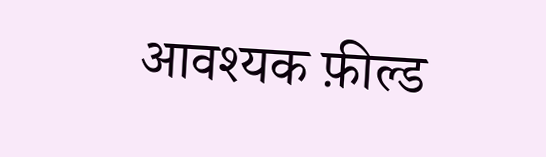आवश्यक फ़ील्ड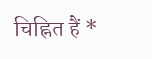चिह्नित हैं *